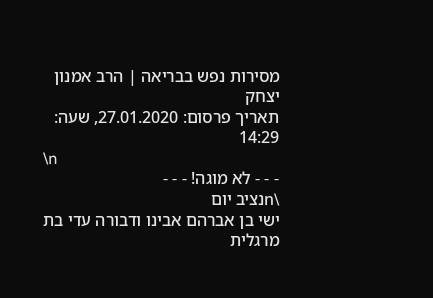מסירות נפש בבריאה | הרב אמנון יצחק
תאריך פרסום: 27.01.2020, שעה: 14:29
\n
- - - לא מוגה! - - -
\nנציב יום
ישי בן אברהם אבינו ודבורה עדי בת מרגלית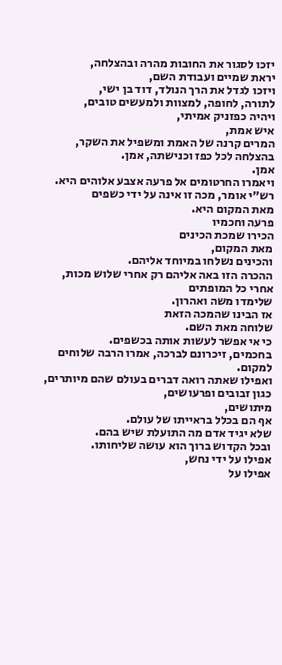יזכו לסגור את החובות מהרה ובהצלחה,
יראת שמיים ועבודת השם,
ויזכו לגדל את הרך הנולד, דוד בן ישי,
לתורה, לחופה, למצוות ולמעשים טובים,
ויהיה כפזניק אמיתי,
איש אמת,
המרים קרנה של האמת ומשפיל את השקר,
בהצלחה לכל כפז וכנישתה, אמן.
אמן.
ויאמרו החרטומים אל פרעה אצבע אלוהים היא.
רש״י אומר, מכה זו אינה על ידי כשפים
מאת המקום היא.
פרעה וחכמיו
הכירו שמכת הכינים
מאת המקום,
והכינים נשלחו במיוחד אליהם.
ההכרה הזו באה אליהם רק אחרי שלוש מכות,
אחרי כל המופתים
שלימדו משה ואהרון.
אז הבינו שהמכה הזאת
שלוחה מאת השם.
כי אי אפשר לעשות אותה בכשפים.
בחכמים, זיכרונם לברכה, אמרו הרבה שלוחים למקום.
ואפילו שאתה רואה דברים בעולם שהם מיותרים,
כגון זבובים ופרעושים,
מיתושים,
אף הם בכלל בראייתו של עולם.
שלא יגיד אדם מה התועלת שיש בהם.
ובכל הקדוש ברוך הוא עושה שליחותו.
אפילו על ידי נחש,
אפילו על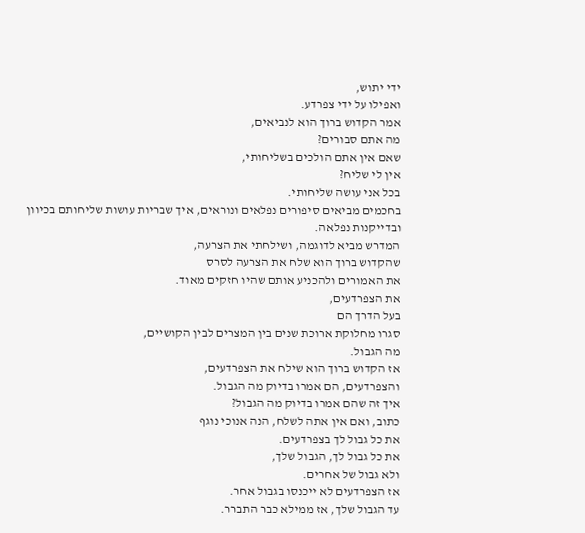ידי יתוש,
ואפילו על ידי צפרדע.
אמר הקדוש ברוך הוא לנביאים,
מה אתם סבורים?
שאם אין אתם הולכים בשליחותי,
אין לי שליח?
בכל אני עושה שליחותי.
בחכמים מביאים סיפורים נפלאים ונוראים, איך שבריות עושות שליחותם בכיוון ובדייקנות נפלאה.
המדרש מביא לדוגמה, ושילחתי את הצרעה,
שהקדוש ברוך הוא שלח את הצרעה לסרס
את האמורים ולהכניע אותם שהיו חזקים מאוד.
את הצפרדעים,
בעל הדרך הם
סגרו מחלוקת ארוכת שנים בין המצרים לבין הקושיים,
מה הגבול.
אז הקדוש ברוך הוא שילח את הצפרדעים,
והצפרדעים, הם אמרו בדיוק מה הגבול.
איך זה שהם אמרו בדיוק מה הגבול?
כתוב, ואם אין אתה לשלח, הנה אנוכי נוגף
את כל גבול לך בצפרדעים.
את כל גבול לך, הגבול שלך,
ולא גבול של אחרים.
אז הצפרדעים לא ייכנסו בגבול אחר.
עד הגבול שלך, אז ממילא כבר התברר.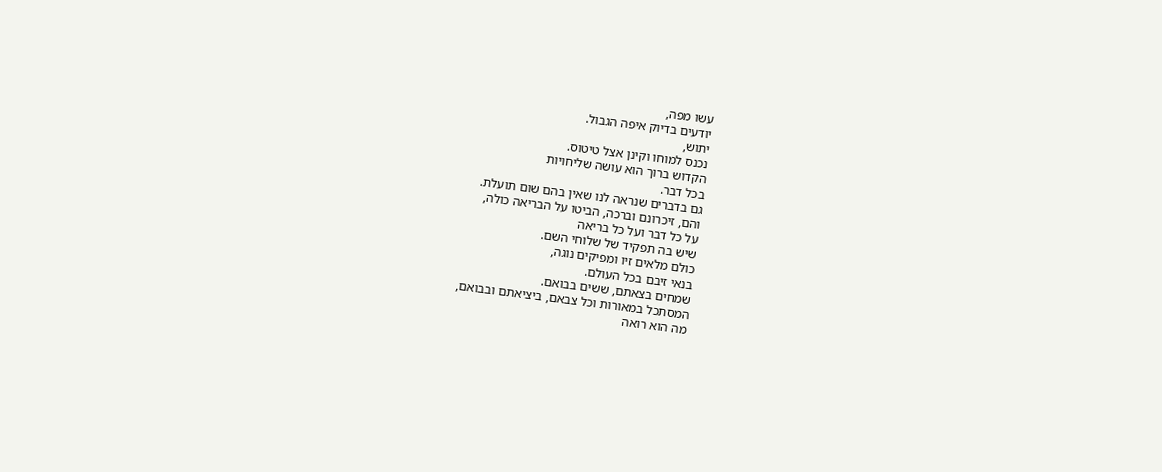עשו מפה,
יודעים בדיוק איפה הגבול.
יתוש,
נכנס למוחו וקינן אצל טיטוס.
הקדוש ברוך הוא עושה שליחויות
בכל דבר.
גם בדברים שנראה לנו שאין בהם שום תועלת.
והם, זיכרונם וברכה, הביטו על הבריאה כולה,
על כל דבר ועל כל בריאה
שיש בה תפקיד של שלוחי השם.
כולם מלאים זיו ומפיקים נוגה,
בנאי זיבם בכל העולם.
שמחים בצאתם, ששים בבואם.
המסתכל במאורות וכל צבאם, ביציאתם ובבואם,
מה הוא רואה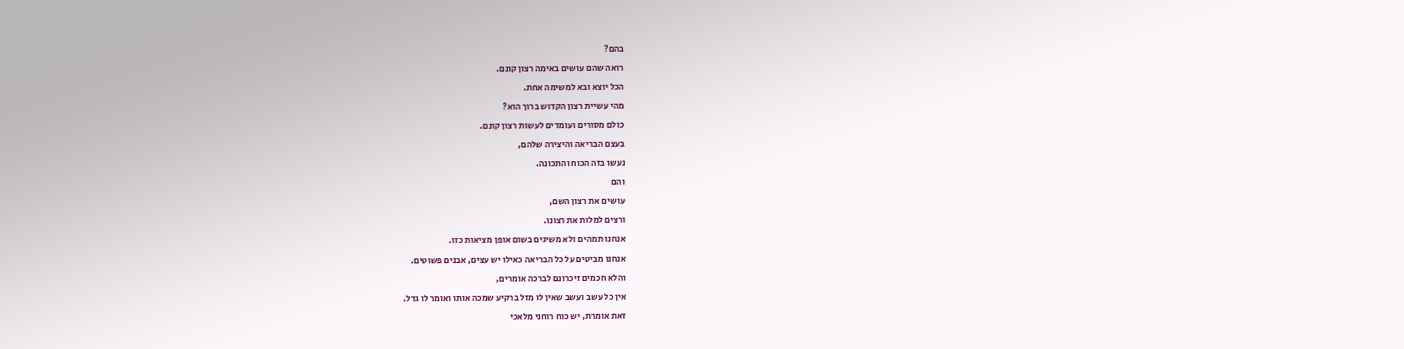בהם?
רואה שהם עושים באימה רצון קונם.
הכל יוצא ובא למשימה אחת.
מהי עשיית רצון הקדוש ברוך הוא?
כולם מסורים ועומדים לעשות רצון קונם.
בעצם הבריאה והיצירה שלהם,
נעשו בזה הכוח והתכונה.
והם
עושים את רצון השם,
ורצים למלות את רצונו.
אנחנו תמהים ולא משיגים בשום אופן מציאות כזו.
אנחנו מביטים על כל הבריאה כאילו יש עצים, אבנים פשוטים.
והלא חכמים זיכרונם לברכה אומרים,
אין כל עשב ועשב שאין לו מזל ברקיע שמכה אותו ואומר לו גדל.
זאת אומרת, יש כוח רוחני מלאכי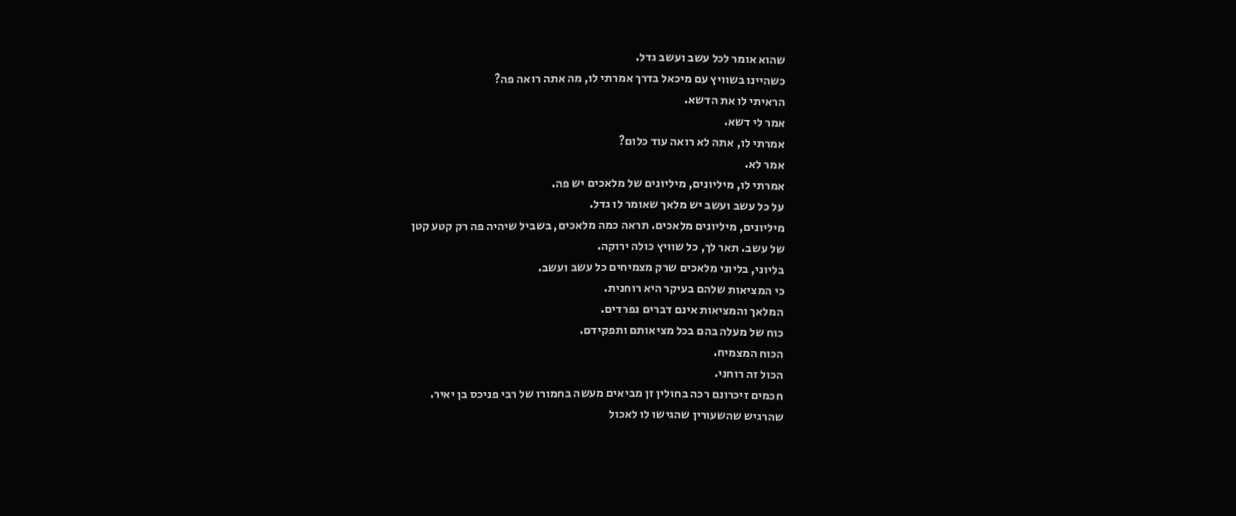שהוא אומר לכל עשב ועשב גדל.
כשהיינו בשוויץ עם מיכאל בדרך אמרתי לו, מה אתה רואה פה?
הראיתי לו את הדשא.
אמר לי דשא.
אמרתי לו, אתה לא רואה עוד כלום?
אמר לא.
אמרתי לו, מיליונים, מיליונים של מלאכים יש פה.
על כל עשב ועשב יש מלאך שאומר לו גדל.
מיליונים, מיליונים מלאכים. תראה כמה מלאכים, בשביל שיהיה פה רק קטע קטן
של עשב. תאר לך, כל שוויץ כולה ירוקה.
בליוני, בליוני מלאכים שרק מצמיחים כל עשב ועשב.
כי המציאות שלהם בעיקר היא רוחנית.
המלאך והמציאות אינם דברים נפרדים.
כוח של מעלה בהם בכל מציאותם ותפקידם.
הכוח המצמיח.
הכול זה רוחני.
חכמים זיכרונם רכה בחולין זן מביאים מעשה בחמורו של רבי פניכס בן יאיר.
שהרגיש שהשעורין שהגישו לו לאכול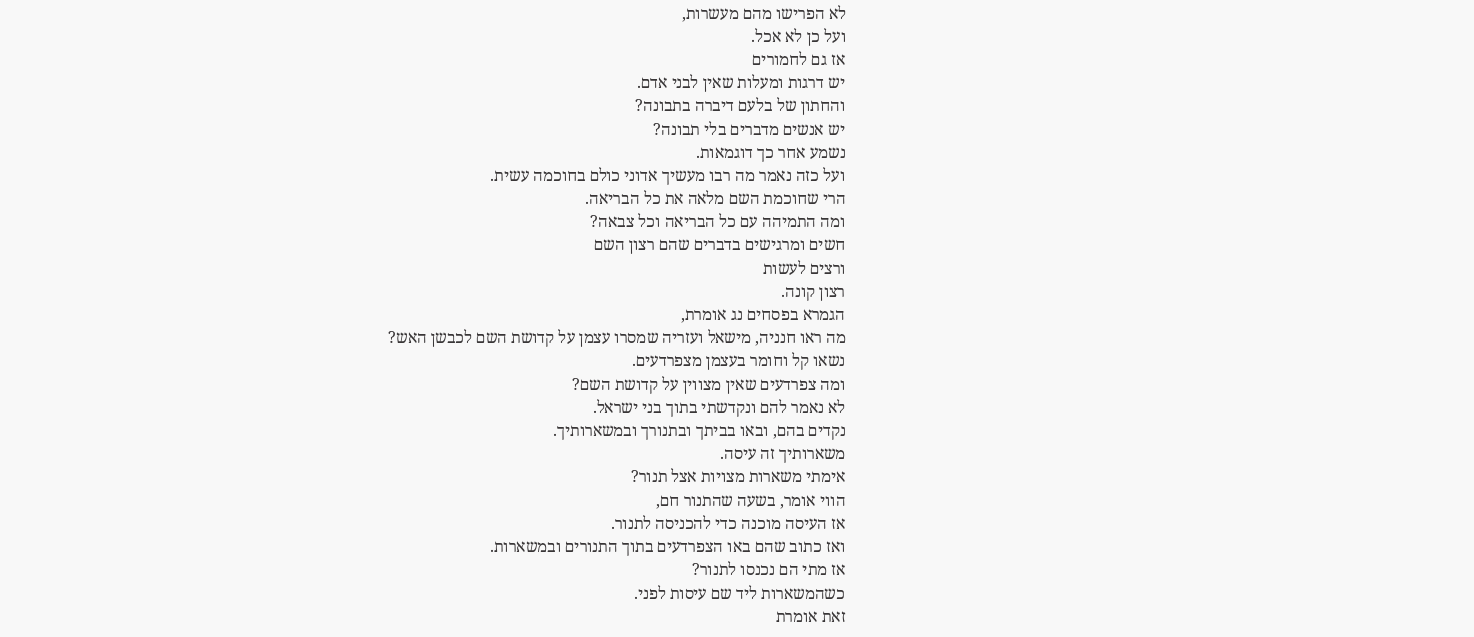לא הפרישו מהם מעשרות,
ועל כן לא אכל.
אז גם לחמורים
יש דרגות ומעלות שאין לבני אדם.
והחתון של בלעם דיברה בתבונה?
יש אנשים מדברים בלי תבונה?
נשמע אחר כך דוגמאות.
ועל כזה נאמר מה רבו מעשיך אדוני כולם בחוכמה עשית.
הרי שחוכמת השם מלאה את כל הבריאה.
ומה התמיהה עם כל הבריאה וכל צבאה?
חשים ומרגישים בדברים שהם רצון השם
ורצים לעשות
רצון קונה.
הגמרא בפסחים נג אומרת,
מה ראו חנניה, מישאל ועזריה שמסרו עצמן על קדושת השם לכבשן האש?
נשאו קל וחומר בעצמן מצפרדעים.
ומה צפרדעים שאין מצווין על קדושת השם?
לא נאמר להם ונקדשתי בתוך בני ישראל.
נקדים בהם, ובאו בביתך ובתנורך ובמשארותיך.
משארותיך זה עיסה.
אימתי משארות מצויות אצל תנור?
הווי אומר, בשעה שהתנור חם,
אז העיסה מוכנה כדי להכניסה לתנור.
ואז כתוב שהם באו הצפרדעים בתוך התנורים ובמשארות.
אז מתי הם נכנסו לתנור?
כשהמשארות ליד שם עיסות לפני.
זאת אומרת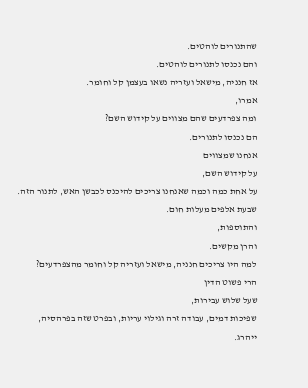שהתנורים לוהטים.
והם נכנסו לתנורים לוהטים.
אז חנניה, מישאל ועזריה נשאו בעצמן קל וחומר.
אמרו,
ומה צפרדעים שהם מצווים על קידוש השם?
הם נכנסו לתנורים.
אנחנו שמצווים
על קידוש השם,
על אחת כמה וכמה שאנחנו צריכים להיכנס לכבשן האש, לתנור הזה.
שבעת אלפים מעלות חום.
והתוספות,
והרן מקשים.
למה היו צריכים חנניה, מישאל ועזריה קל וחומר מהצפרדעים?
הרי פשוט הדין
שעל שלוש עבירות,
שפיכות דמים, עבודה זרה וגילוי עריות, ובפרט שזה בפרהסיה,
ייהרג.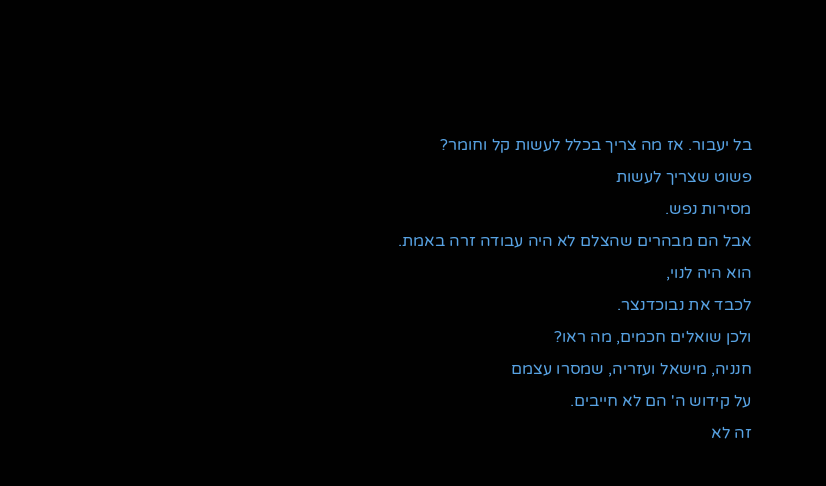בל יעבור. אז מה צריך בכלל לעשות קל וחומר?
פשוט שצריך לעשות
מסירות נפש.
אבל הם מבהרים שהצלם לא היה עבודה זרה באמת.
הוא היה לנוי,
לכבד את נבוכדנצר.
ולכן שואלים חכמים, מה ראו?
חנניה, מישאל ועזריה, שמסרו עצמם
על קידוש ה' הם לא חייבים.
זה לא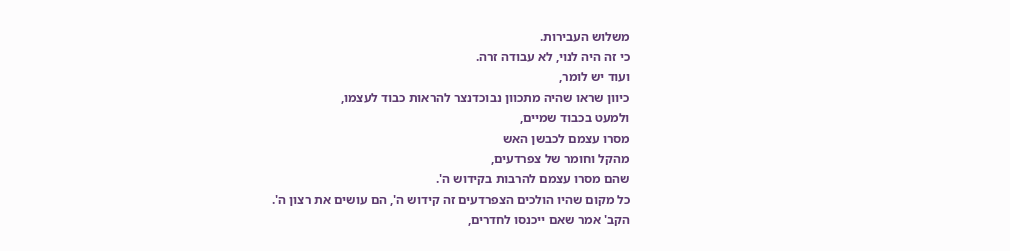משלוש העבירות.
כי זה היה לנוי, לא עבודה זרה.
ועוד יש לומר,
כיוון שראו שהיה מתכוון נבוכדנצר להראות כבוד לעצמו,
ולמעט בכבוד שמיים,
מסרו עצמם לכבשן האש
מהקל וחומר של צפרדעים,
שהם מסרו עצמם להרבות בקידוש ה'.
כל מקום שהיו הולכים הצפרדעים זה קידוש ה', הם עושים את רצון ה'.
הקב' אמר שאם ייכנסו לחדרים,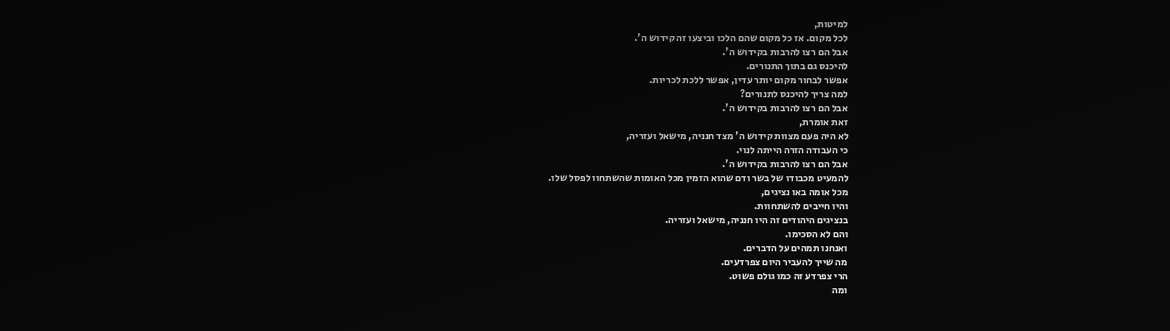למיטות,
לכל מקום. אז כל מקום שהם הלכו וביצעו זה קידוש ה'.
אבל הם רצו להרבות בקידוש ה'.
להיכנס גם בתוך התנורים.
אפשר לבחור מקום יותר עדין, אפשר ללכת לכריות.
למה צריך להיכנס לתנורים?
אבל הם רצו להרבות בקידוש ה'.
זאת אומרת,
לא היה פעם מצוות קידוש ה' מצד חנניה, מישאל ועזריה,
כי העבודה הזרה הייתה לנוי.
אבל הם רצו להרבות בקידוש ה'.
להמעיט מכבודו של בשר ודם שהוא הזמין מכל האומות שהשתחוו לפסל שלו.
מכל אומה באו נציגים,
והיו חייבים להשתחוות.
בנציגים היהודים זה היו חנניה, מישאל ועזריה.
והם לא הסכימו.
ואנחנו תמהים על הדברים.
מה שייך להעביר היום צפרדעים.
הרי צפרדע זה כמו גולם פשוט.
ומה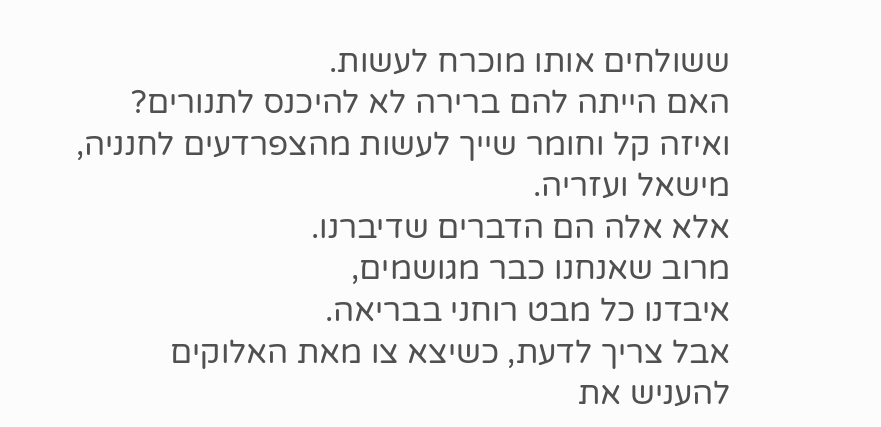ששולחים אותו מוכרח לעשות.
האם הייתה להם ברירה לא להיכנס לתנורים?
ואיזה קל וחומר שייך לעשות מהצפרדעים לחנניה, מישאל ועזריה.
אלא אלה הם הדברים שדיברנו.
מרוב שאנחנו כבר מגושמים,
איבדנו כל מבט רוחני בבריאה.
אבל צריך לדעת, כשיצא צו מאת האלוקים
להעניש את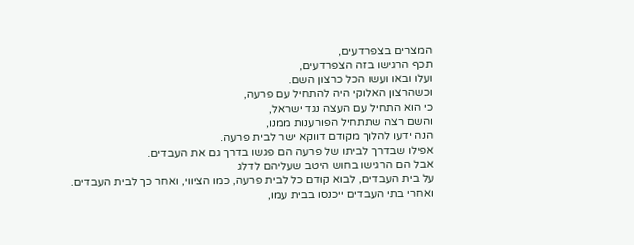המצרים בצפרדעים,
תכף הרגישו בזה הצפרדעים,
ועלו ובאו ועשו הכל כרצון השם.
וכשהרצון האלוקי היה להתחיל עם פרעה,
כי הוא התחיל עם העצה נגד ישראל,
והשם רצה שתתחיל הפורענות ממנו,
הנה ידעו להלוך מקודם דווקא ישר לבית פרעה.
אפילו שבדרך לביתו של פרעה הם פגשו בדרך גם את העבדים.
אבל הם הרגישו בחוש היטב שעליהם לדלג
על בית העבדים, לבוא קודם כל לבית פרעה, כמו הציווי, ואחר כך לבית העבדים.
ואחרי בתי העבדים ייכנסו בבית עמו,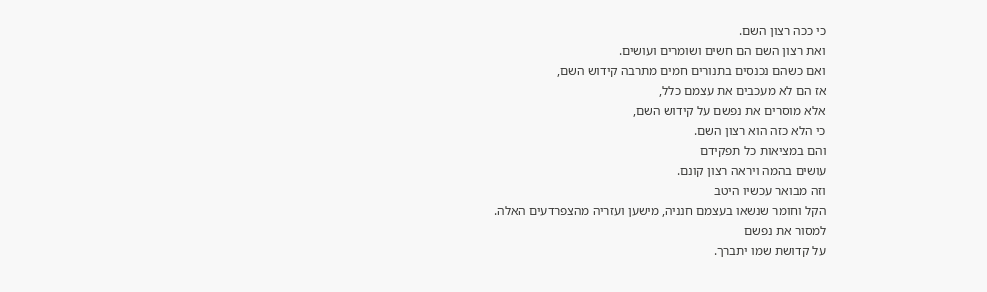כי ככה רצון השם.
ואת רצון השם הם חשים ושומרים ועושים.
ואם כשהם נכנסים בתנורים חמים מתרבה קידוש השם,
אז הם לא מעכבים את עצמם כלל,
אלא מוסרים את נפשם על קידוש השם,
כי הלא כזה הוא רצון השם.
והם במציאות כל תפקידם
עושים בהמה ויראה רצון קונם.
וזה מבואר עכשיו היטב
הקל וחומר שנשאו בעצמם חנניה, מישען ועזריה מהצפרדעים האלה.
למסור את נפשם
על קדושת שמו יתברך.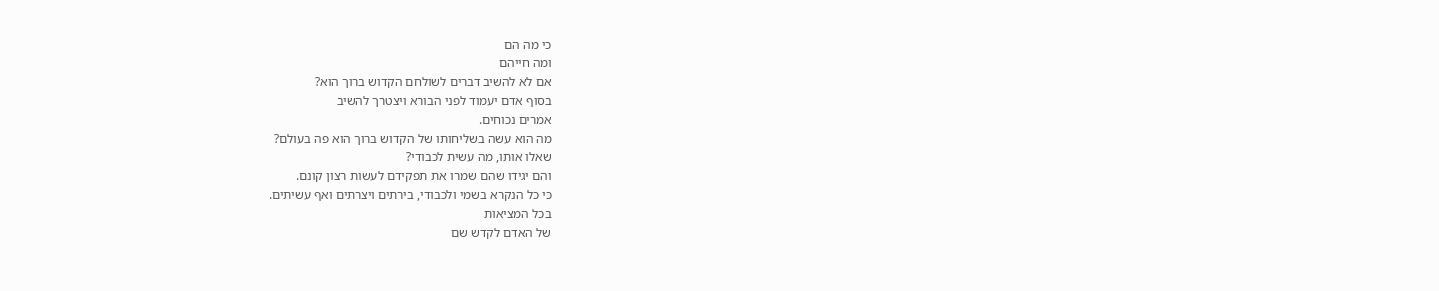כי מה הם
ומה חייהם
אם לא להשיב דברים לשולחם הקדוש ברוך הוא?
בסוף אדם יעמוד לפני הבורא ויצטרך להשיב
אמרים נכוחים.
מה הוא עשה בשליחותו של הקדוש ברוך הוא פה בעולם?
שאלו אותו, מה עשית לכבודי?
והם יגידו שהם שמרו את תפקידם לעשות רצון קונם.
כי כל הנקרא בשמי ולכבודי, בירתים ויצרתים ואף עשיתים.
בכל המציאות
של האדם לקדש שם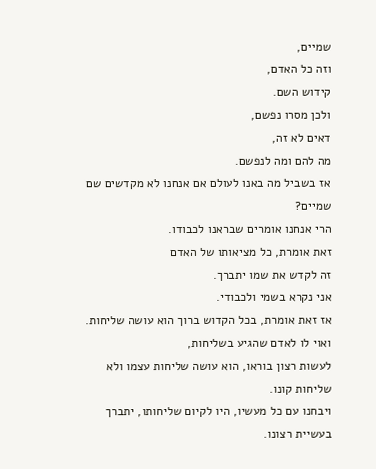שמיים,
וזה כל האדם,
קידוש השם.
ולכן מסרו נפשם,
דאים לא זה,
מה להם ומה לנפשם.
אז בשביל מה באנו לעולם אם אנחנו לא מקדשים שם שמיים?
הרי אנחנו אומרים שבראנו לכבודו.
זאת אומרת, כל מציאותו של האדם
זה לקדש את שמו יתברך.
אני נקרא בשמי ולכבודי.
אז זאת אומרת, בכל הקדוש ברוך הוא עושה שליחות.
ואוי לו לאדם שהגיע בשליחות,
לעשות רצון בוראו, הוא עושה שליחות עצמו ולא שליחות קונו.
ויבחנו עם כל מעשיו, היו לקיום שליחותו, יתברך
בעשיית רצונו.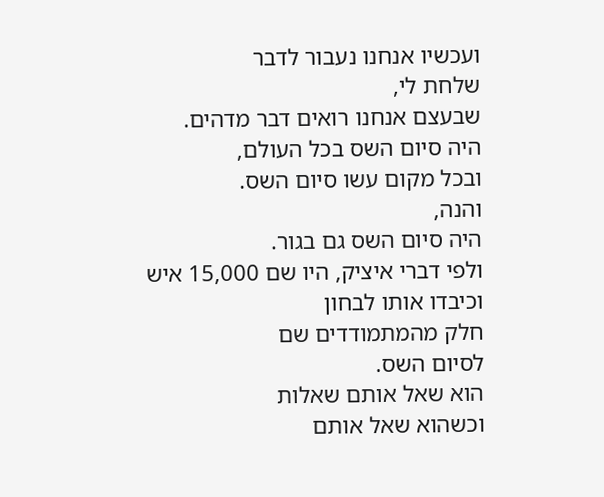ועכשיו אנחנו נעבור לדבר
שלחת לי,
שבעצם אנחנו רואים דבר מדהים.
היה סיום השס בכל העולם,
ובכל מקום עשו סיום השס.
והנה,
היה סיום השס גם בגור.
ולפי דברי איציק, היו שם 15,000 איש
וכיבדו אותו לבחון
חלק מהמתמודדים שם
לסיום השס.
הוא שאל אותם שאלות
וכשהוא שאל אותם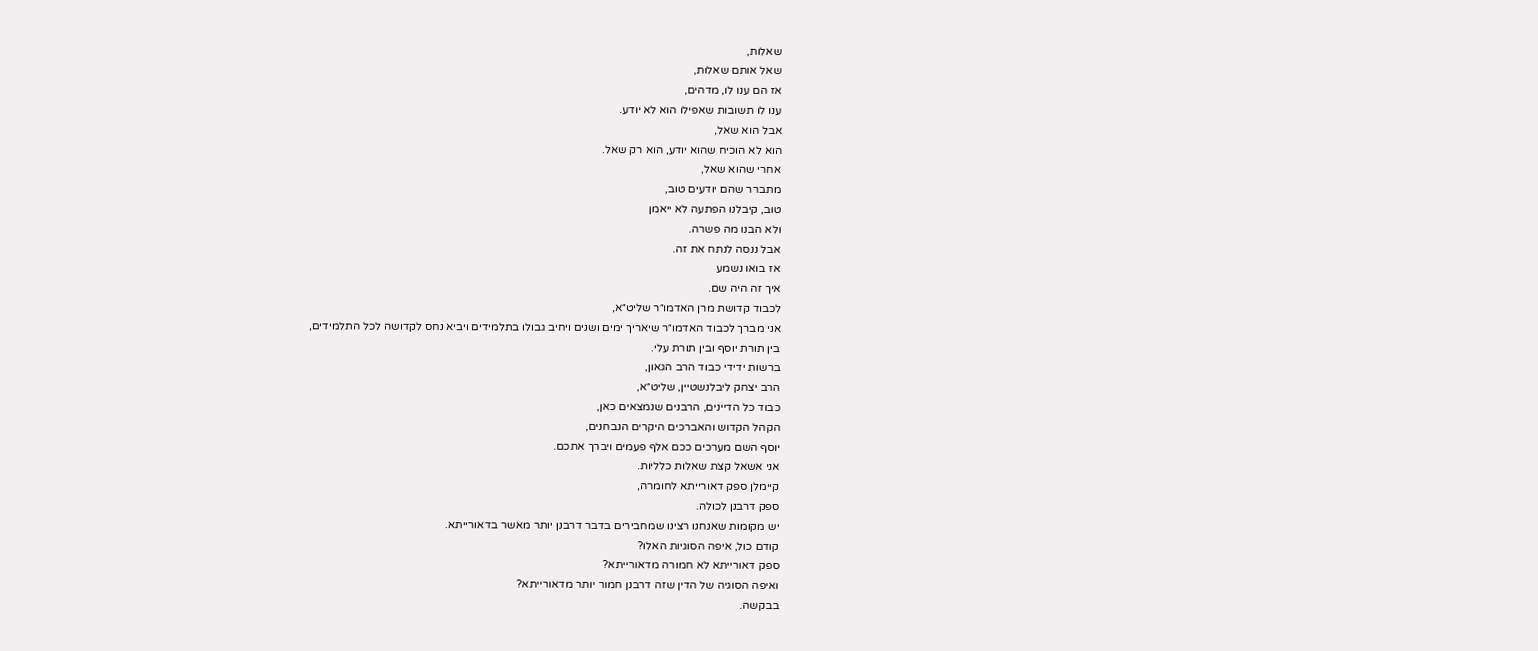שאלות,
שאל אותם שאלות,
אז הם ענו לו, מדהים,
ענו לו תשובות שאפילו הוא לא יודע.
אבל הוא שאל,
הוא לא הוכיח שהוא יודע, הוא רק שאל.
אחרי שהוא שאל,
מתברר שהם יודעים טוב,
טוב, קיבלנו הפתעה לא ייאמן
ולא הבנו מה פשרה.
אבל ננסה לנתח את זה.
אז בואו נשמע
איך זה היה שם.
לכבוד קדושת מרן האדמו״ר שליט״א,
אני מברך לכבוד האדמו״ר שיאריך ימים ושנים ויחיב גבולו בתלמידים ויביא נחס לקדושה לכל התלמידים,
בין תורת יוסף ובין תורת עלי.
ברשות ידידי כבוד הרב הגאון,
הרב יצחק ליבלנשטיין, שליט״א,
כבוד כל הדיינים, הרבנים שנמצאים כאן,
הקהל הקדוש והאברכים היקרים הנבחנים,
יוסף השם מערכים ככם אלף פעמים ויברך אתכם.
אני אשאל קצת שאלות כלליות.
קיימלן ספק דאורייתא לחומרה,
ספק דרבנן לכולה.
יש מקומות שאנחנו רצינו שמחבירים בדבר דרבנן יותר מאשר בדאורייתא.
קודם כול, איפה הסוגיות האלו?
ספק דאורייתא לא חמורה מדאורייתא?
ואיפה הסוגיה של הדין שזה דרבנן חמור יותר מדאורייתא?
בבקשה.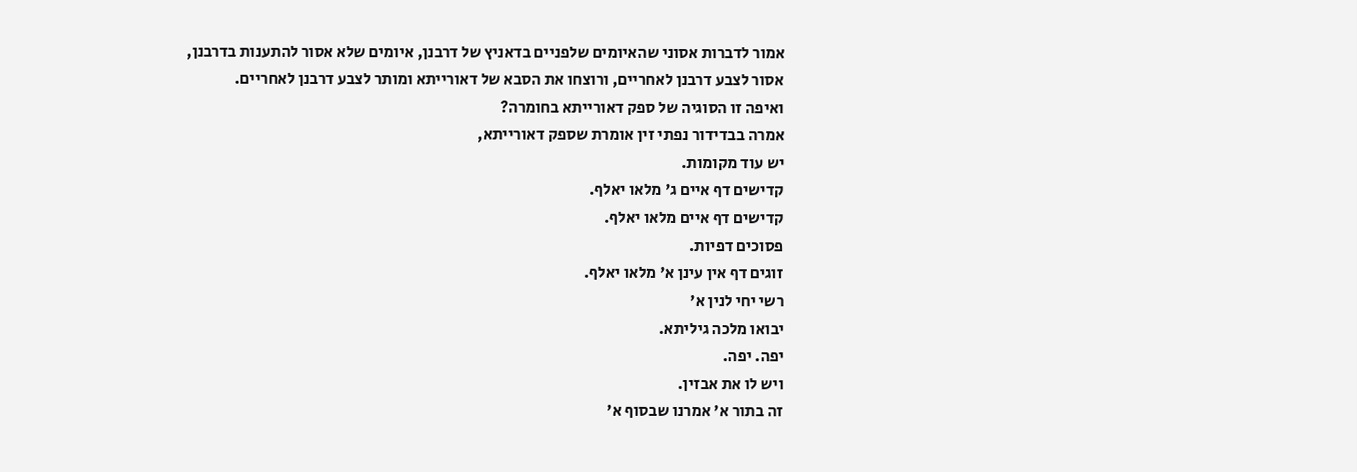אמור לדברות אסוני שהאיומים שלפניים בדאניץ של דרבנן, איומים שלא אסור להתענות בדרבנן,
אסור לצבע דרבנן לאחריים, ורוצחו את הסבא של דאורייתא ומותר לצבע דרבנן לאחריים.
ואיפה זו הסוגיה של ספק דאורייתא בחומרה?
אמרה בבדידור נפתי זין אומרת שספק דאורייתא,
יש עוד מקומות.
קדישים דף איים ג' מלאו יאלף.
קדישים דף איים מלאו יאלף.
פסוכים דפיות.
זוגים דף אין עינן א' מלאו יאלף.
רשי יחי לנין א'
יבואו מלכה גיליתא.
יפה. יפה.
ויש לו את אבזין.
זה בתור א' אמרנו שבסוף א'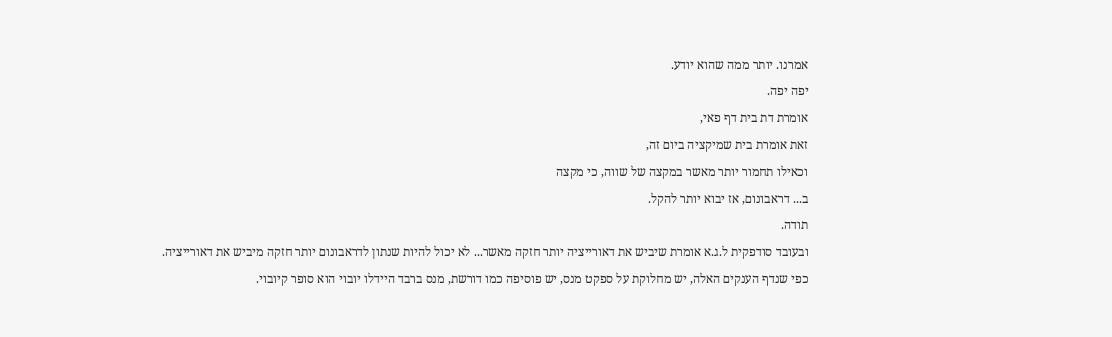אמרנו. יותר ממה שהוא יודע.
יפה יפה.
אומרת דת בית דף פאי,
זאת אומרת בית שמיקציה ביום זה,
וכאילו תחמור יותר מאשר במקצה של שווה, כי מקצה
ב... דראבונום, אז יבוא יותר להקל.
תודה.
ובעובד סודפקית ל.ג.א אומרת שיביש את דאורייציה יותר חזקה מאשר... לא יכול להיות שנתון לדראבונום יותר חזקה מיביש את דאורייציה.
כפי שנדף הענקים האלה, יש מחלוקת על ספקט מנס, יש פוסיפה כמו דורשת, מנס ברבד היידלו יובוי הוא סופר קיובוי.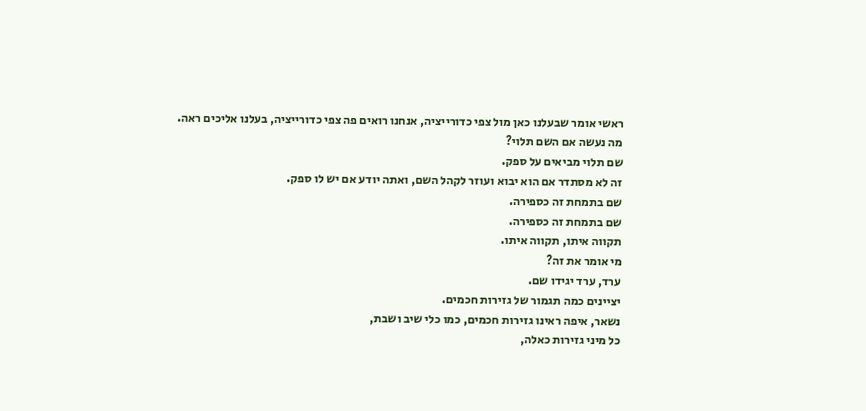ראשי אומר שבעלנו כאן מול צפי כדורייציה, אנחנו רואים פה צפי כדורייציה, בעלנו אליכים ראה.
מה נעשה אם השם תלוי?
שם תלוי מביאים על ספק.
זה לא מסתדר אם הוא יבוא ועוזר לקהל השם, ואתה יודע אם יש לו ספק.
שם בתמחת זה כספירה.
שם בתמחת זה כספירה.
תקווה איתו, תקווה איתו.
מי אומר את זה?
ערד, ערד יגידו שם.
יציינים כמה תגמור של גזירות חכמים.
נשאר, איפה ראינו גזירות חכמים, כמו כלי שיב ושבת,
כל מיני גזירות כאלה,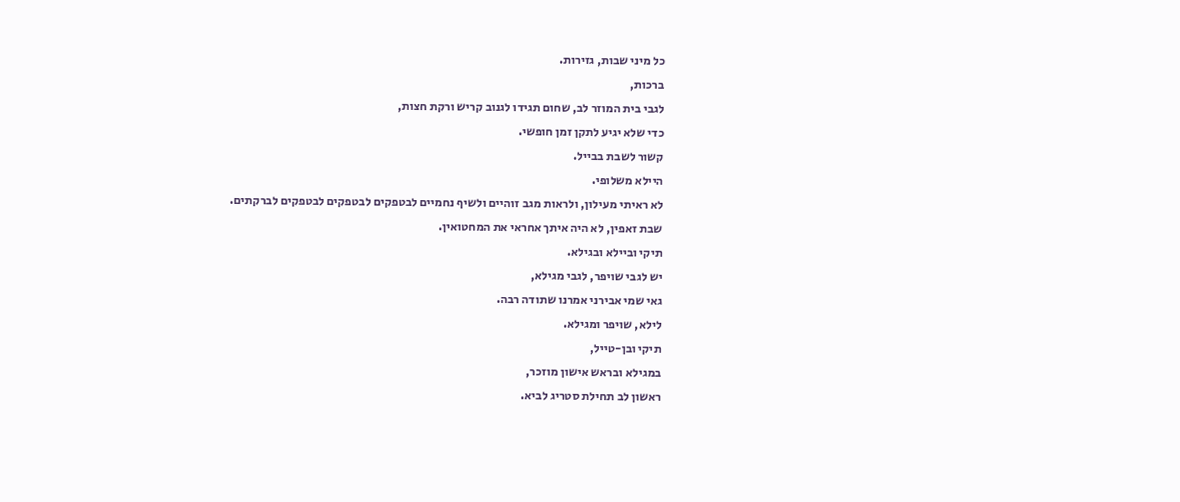כל מיני שבות, גזירות.
ברכות,
לגבי בית המוזר לב, שחום תגידו לגנוב קריש ורקת חצות,
כדי שלא יגיע לתקן זמן חופשי.
קשור לשבת בבייל.
היילא משלופי.
לא ראיתי מעילון, ולראות מגב זוהיים ולשיף נחמיים לבטפקים לבטפקים לבטפקים לברקתים.
שבת זאפין, לא היה איתך אחראי את המחטואין.
תיקי וביילא ובגילא.
יש לגבי שויפר, לגבי מגילא,
גאי שמי אבירני אמרנו שתודה רבה.
לילא, שויפר ומגילא.
תיקי ובן-טייל,
במגילא ובראש אישון מוזכר,
ראשון לב תחילת סטריג לביא.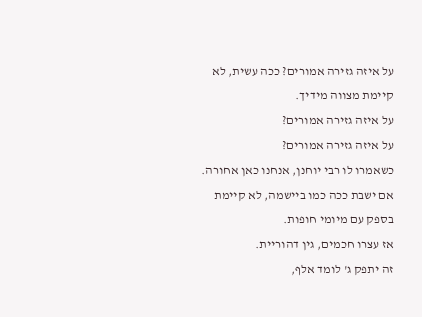על איזה גזירה אמורים? ככה עשית, לא קיימת מצווה מידיך.
על איזה גזירה אמורים?
על איזה גזירה אמורים?
כשאמרו לו רבי יוחנן, אנחנו כאן אחורה. אם ישבת ככה כמו ביישמה, לא קיימת בספק עם מיומי חופות.
אז עצרו חכמים, גין דהוריית.
זה יתפק ג' לומד אלף,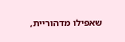שאפילו מדהוריית,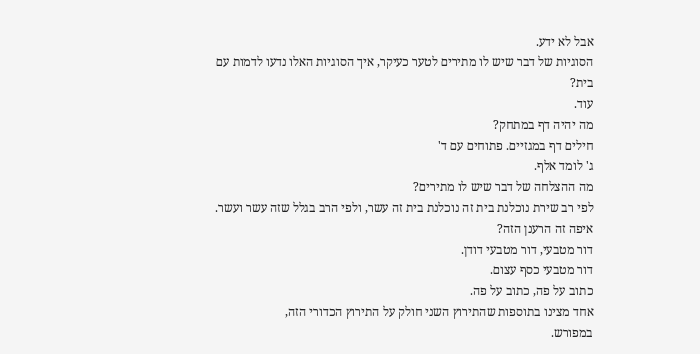אבל לא ידע.
הסוגיות של דבר שיש לו מתירים לטער כעיקר, איך הסוגיות האלו נדעו לדמות עם בית?
עוד.
מה יהיה דף במתחק?
חילים דף במגזיים. פתוחים עם ד'
ג' לומד אלף.
מה ההצלחה של דבר שיש לו מתירים?
לפי רב שירת נוכלנת בית זה נוכלנת בית זה עשר, ולפי הרב בגלל שזה עשר ועשר.
איפה זה הרענן הזה?
דור מטבעי, דור מטבעי דודן.
דור מטבעי כסף עצום.
כתוב על פה, כתוב על פה.
אחד מצינו בתוספות שהתירוץ השני חולק על התירוץ הכדורי הזה,
במפורש.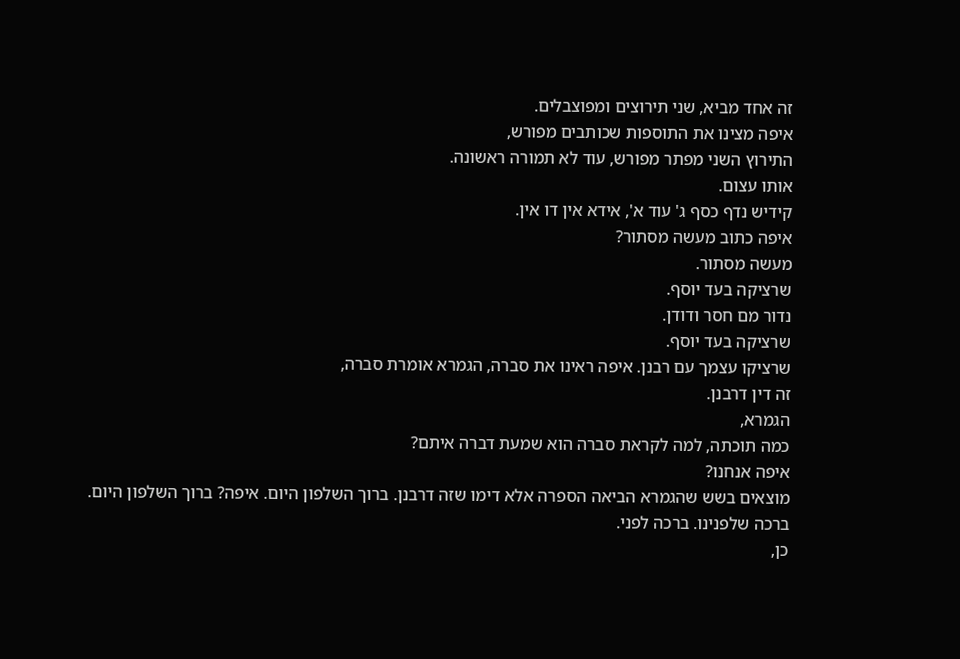זה אחד מביא, שני תירוצים ומפוצבלים.
איפה מצינו את התוספות שכותבים מפורש,
התירוץ השני מפתר מפורש, עוד לא תמורה ראשונה.
אותו עצום.
קידיש נדף כסף ג' עוד א', אידא אין דו אין.
איפה כתוב מעשה מסתור?
מעשה מסתור.
שרציקה בעד יוסף.
נדור מם חסר ודודן.
שרציקה בעד יוסף.
שרציקו עצמך עם רבנן. איפה ראינו את סברה, הגמרא אומרת סברה,
זה דין דרבנן.
הגמרא,
כמה תוכתה, למה לקראת סברה הוא שמעת דברה איתם?
איפה אנחנו?
מוצאים בשש שהגמרא הביאה הספרה אלא דימו שזה דרבנן. ברוך השלפון היום. איפה? ברוך השלפון היום.
ברכה שלפנינו. ברכה לפני.
כן,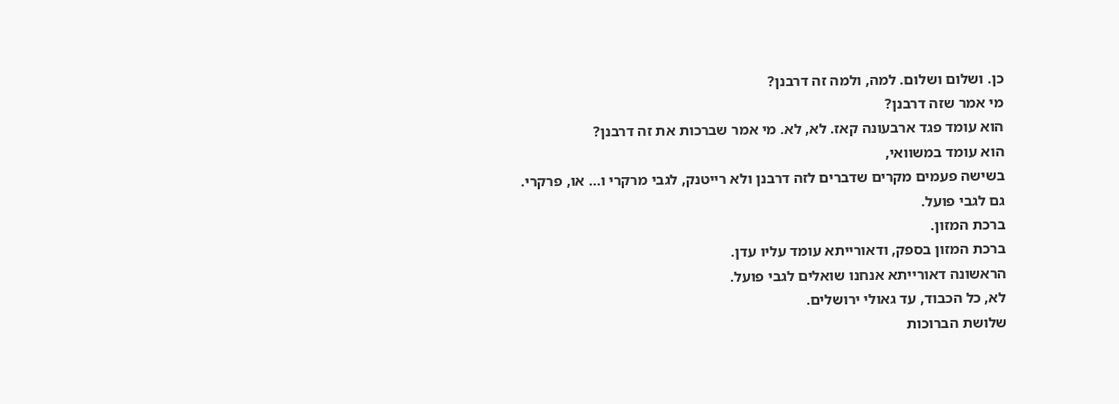כן. ושלום ושלום. למה, ולמה זה דרבנן?
מי אמר שזה דרבנן?
הוא עומד פגד ארבעונה קאז. לא, לא. מי אמר שברכות את זה דרבנן?
הוא עומד במשוואי,
בשישה פעמים מקרים שדברים לזה דרבנן ולא רייטנק, לגבי מרקרי ו... או, פרקרי.
גם לגבי פועל.
ברכת המזון.
ברכת המזון בספק, ודאורייתא עומד עליו עדן.
הראשונה דאורייתא אנחנו שואלים לגבי פועל.
לא, כל הכבוד, עד גאולי ירושלים.
שלושת הברוכות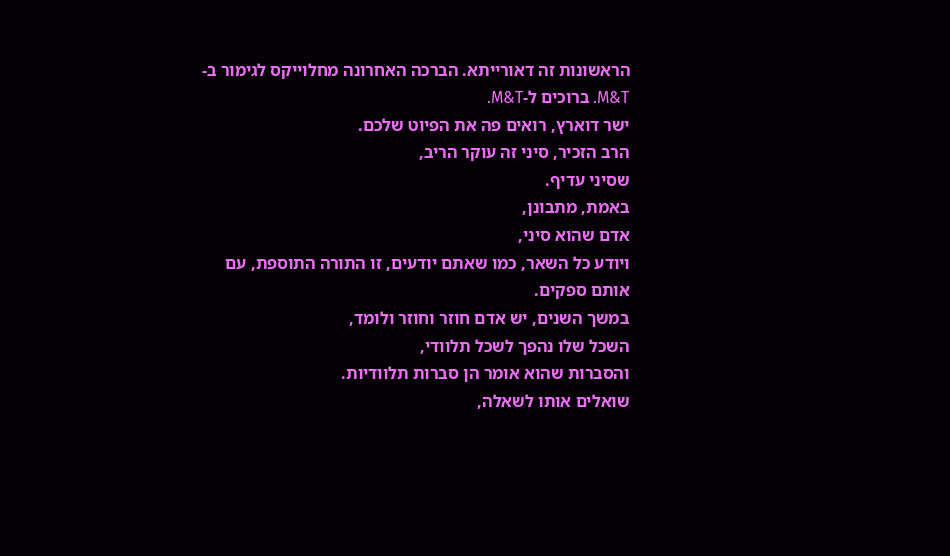הראשונות זה דאורייתא. הברכה האחרונה מחלוייקס לגימור ב-M&T. ברוכים ל-M&T.
ישר דוארץ, רואים פה את הפיוט שלכם.
הרב הזכיר, סיני זה עוקר הריב,
שסיני עדיף.
באמת, מתבונן,
אדם שהוא סיני,
ויודע כל השאר, כמו שאתם יודעים, זו התורה התוספת, עם אותם ספקים.
במשך השנים, יש אדם חוזר וחוזר ולומד,
השכל שלו נהפך לשכל תלוודי,
והסברות שהוא אומר הן סברות תלוודיות.
שואלים אותו לשאלה,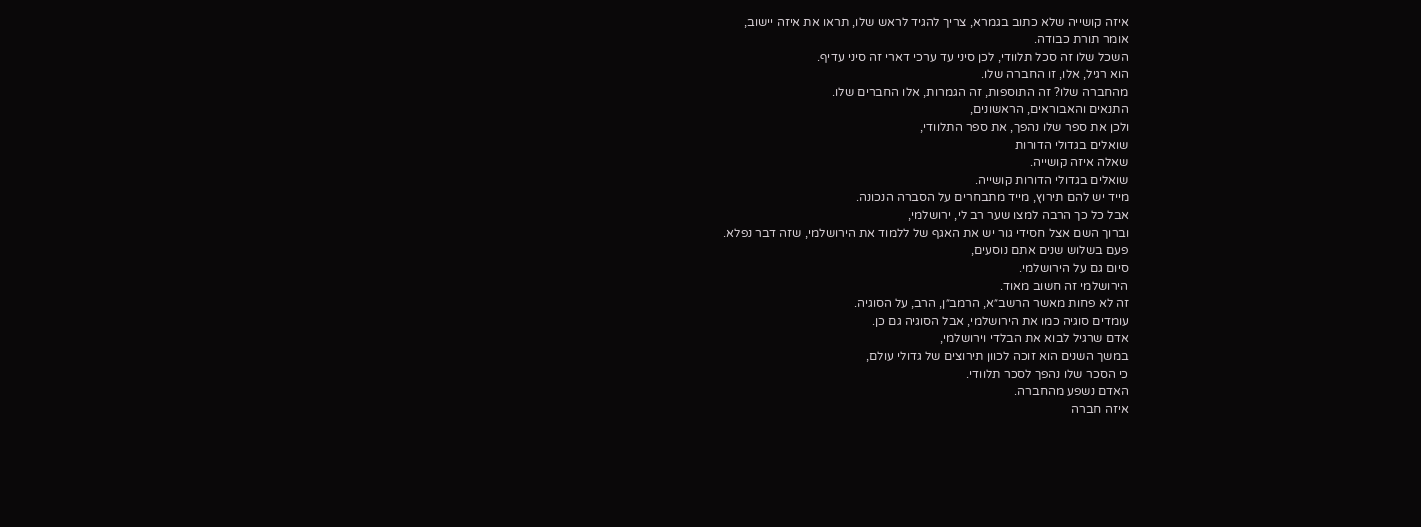איזה קושייה שלא כתוב בגמרא, צריך להגיד לראש שלו, תראו את איזה יישוב,
אומר תורת כבודה.
השכל שלו זה סכל תלוודי, לכן סיני עד ערכי דארי זה סיני עדיף.
הוא רגיל, אלו, זו החברה שלו.
מהחברה שלו? זה התוספות, זה הגמרות, אלו החברים שלו.
התנאים והאבוראים, הראשונים,
ולכן את ספר שלו נהפך, את ספר התלוודי,
שואלים בגדולי הדורות
שאלה איזה קושייה.
שואלים בגדולי הדורות קושייה.
מייד יש להם תירוץ, מייד מתבחרים על הסברה הנכונה.
אבל כל כך הרבה למצו שער רב לי, ירושלמי,
וברוך השם אצל חסידי גור יש את האגף של ללמוד את הירושלמי, שזה דבר נפלא.
פעם בשלוש שנים אתם נוסעים,
סיום גם על הירושלמי.
הירושלמי זה חשוב מאוד.
זה לא פחות מאשר הרשב״א, הרמב״ן, הרב, על הסוגיה.
עומדים סוגיה כמו את הירושלמי, אבל הסוגיה גם כן.
אדם שרגיל לבוא את הבלדי וירושלמי,
במשך השנים הוא זוכה לכוון תירוצים של גדולי עולם,
כי הסכר שלו נהפך לסכר תלוודי.
האדם נשפע מהחברה.
איזה חברה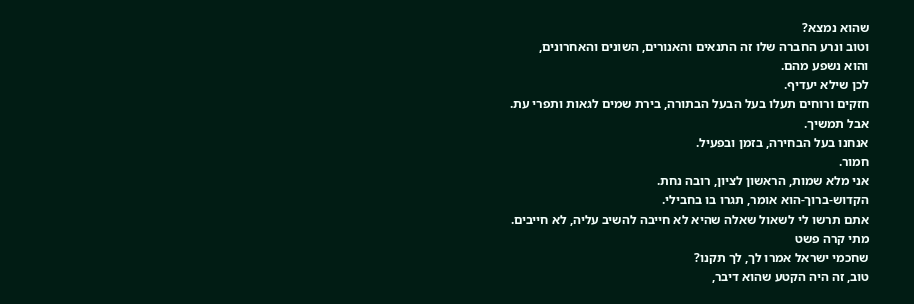שהוא נמצא?
וטוב ונרע החברה שלו זה התנאים והאנורים, השונים והאחרונים,
והוא נשפע מהם.
לכן שילא יעדיף.
חזקים ורוחים תעלו בעל הבעל הבתורה, בירת שמים לגאות ותפרי עת.
אבל תמשיך.
אנחנו בעל הבחירה, בזמן ובפעיל.
חמור.
אני מלא שמות, הראשון לציון, רובה נחת.
הקדוש-ברוך-הוא אומר, תגרו בו בחבילי.
אתם תרשו לי לשאול שאלה שהיא לא חייבה להשיב עליה, לא חייבים.
מתי קרה פשט
שחכמי ישראל אמרו לך, לך תקנו?
טוב, זה היה הקטע שהוא דיבר,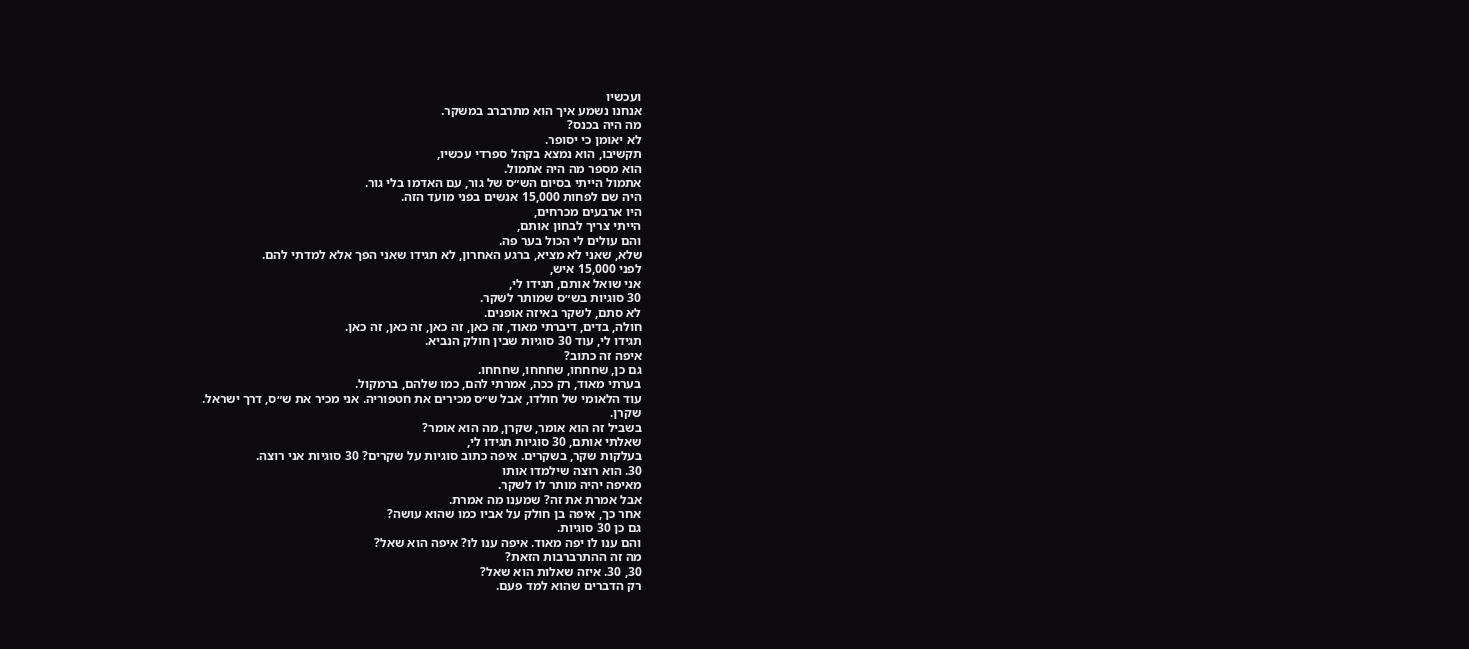ועכשיו
אנחנו נשמע איך הוא מתרברב במשקר.
מה היה בכנס?
לא יאומן כי יסופר.
תקשיבו, הוא נמצא בקהל ספרדי עכשיו,
הוא מספר מה היה אתמול.
אתמול הייתי בסיום הש״ס של גור, עם האדמו בלי גור.
היה שם לפחות 15,000 אנשים בפני מועד הזה.
היו ארבעים מכרחים,
הייתי צריך לבחון אותם,
והם עולים לי הכול בער פה.
שלא, שאני לא מציא, ברגע האחרון, לא תגידו שאני הפך אלא למדתי להם.
לפני 15,000 איש,
אני שואל אותם, תגידו לי,
30 סוגיות בש״ס שמותר לשקר.
לא סתם, לשקר באיזה אופנים.
חולה, בדים, דיברתי מאוד, זה כאן, זה כאן, זה כאן, זה כאן.
תגידו לי, עוד 30 סוגיות שבין חולק הנביא.
איפה זה כתוב?
גם כן, שחחחו, שחחחו, שחחחו.
בערתי מאוד, רק ככה, אמרתי להם, כמו שלהם, ברמקול.
עוד הלאומי של חולדו, אבל ש״ס מכירים את חטפוריה. אני מכיר את ש״ס, דרך ישראל.
שקרן.
בשביל זה הוא אומר, שקרן, מה הוא אומר?
שאלתי אותם, 30 סוגיות תגידו לי,
בעלקות שקר, בשקרים. איפה כתוב סוגיות על שקרים? 30 סוגיות אני רוצה.
30. הוא רוצה שילמדו אותו
מאיפה יהיה מותר לו לשקר.
אבל אמרת את זה? שמענו מה אמרת.
אחר כך, איפה בן חולק על אביו כמו שהוא עושה?
גם כן 30 סוגיות.
והם ענו לו יפה מאוד. איפה ענו לו? איפה הוא שאל?
מה זה ההתרברבות הזאת?
30, 30. איזה שאלות הוא שאל?
רק הדברים שהוא למד פעם.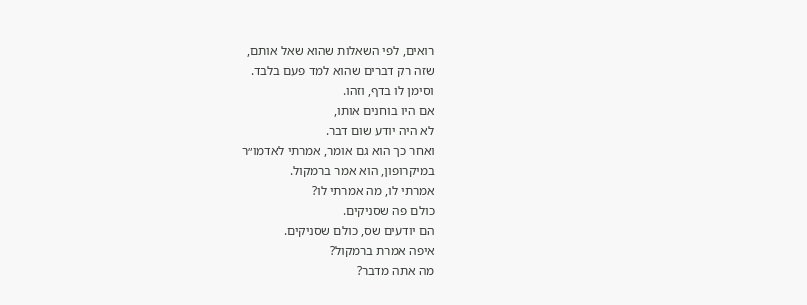רואים, לפי השאלות שהוא שאל אותם,
שזה רק דברים שהוא למד פעם בלבד.
וסימן לו בדף, וזהו.
אם היו בוחנים אותו,
לא היה יודע שום דבר.
ואחר כך הוא גם אומר, אמרתי לאדמו״ר
במיקרופון, הוא אמר ברמקול.
אמרתי לו, מה אמרתי לו?
כולם פה שסניקים.
הם יודעים שס, כולם שסניקים.
איפה אמרת ברמקול?
מה אתה מדבר?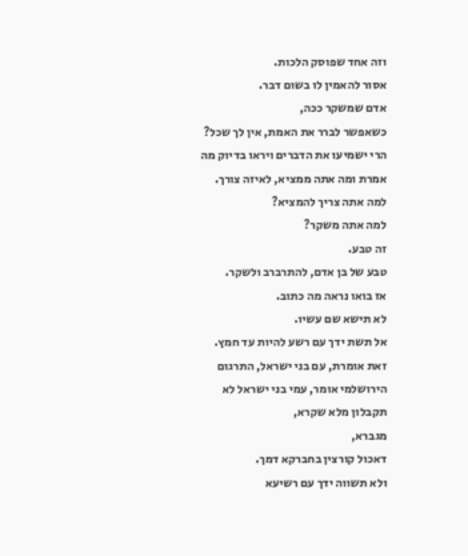וזה אחד שפוסק הלכות.
אסור להאמין לו בשום דבר.
אדם שמשקר ככה,
כשאפשר לברר את האמת, אין לך שכל?
הרי ישמיעו את הדברים ויראו בדיוק מה אמרת ומה אתה ממציא, לאיזה צורך.
למה אתה צריך להמציא?
למה אתה משקר?
זה טבע.
טבע של בן אדם, להתרברב ולשקר.
אז בואו נראה מה כתוב.
לא תישא שם עשיו.
אל תשת ידך עם רשע להיות עד חמץ.
זאת אומרת, עם בני ישראל, התרגום הירושלמי אומר, עמי בני ישראל לא תקבלון מלא שקרא,
מגברא,
דאכול קורצין בחברקא דמך.
ולא תשווה ידך עם רשיעא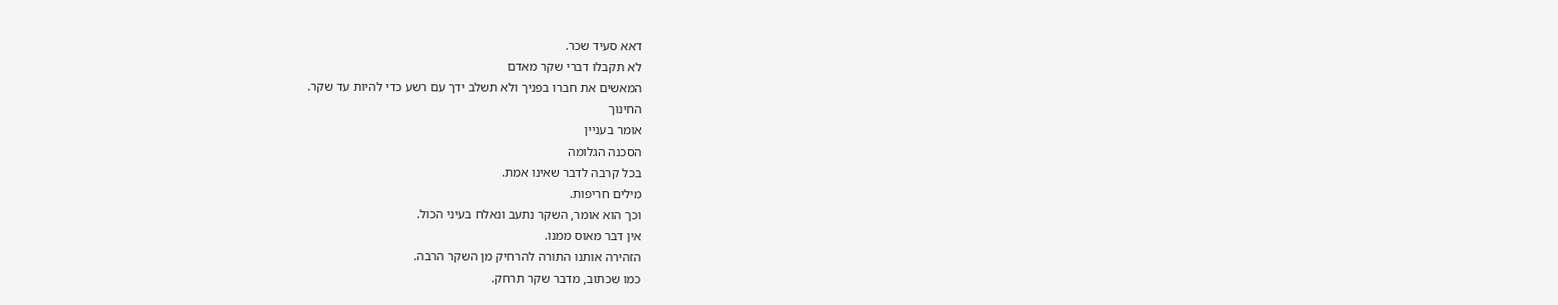דאא סעיד שכר.
לא תקבלו דברי שקר מאדם
המאשים את חברו בפניך ולא תשלב ידך עם רשע כדי להיות עד שקר.
החינוך
אומר בעניין
הסכנה הגלומה
בכל קרבה לדבר שאינו אמת.
מילים חריפות.
וכך הוא אומר, השקר נתעב ונאלח בעיני הכול.
אין דבר מאוס ממנו.
הזהירה אותנו התורה להרחיק מן השקר הרבה.
כמו שכתוב, מדבר שקר תרחק.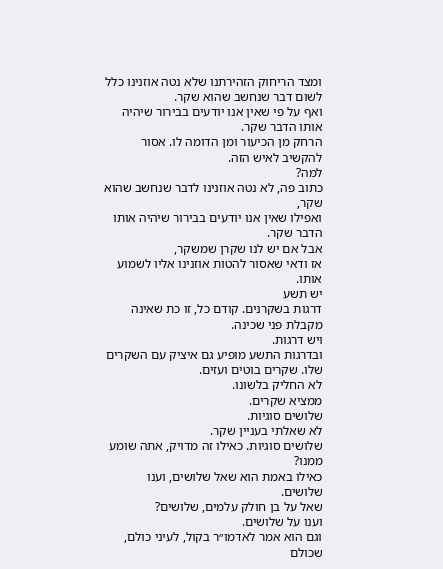ומצד הריחוק הזהירתנו שלא נטה אוזנינו כלל לשום דבר שנחשב שהוא שקר.
ואף על פי שאין אנו יודעים בבירור שיהיה אותו הדבר שקר.
הרחק מן הכיעור ומן הדומה לו. אסור להקשיב לאיש הזה.
למה?
כתוב פה, לא נטה אוזנינו לדבר שנחשב שהוא שקר,
ואפילו שאין אנו יודעים בבירור שיהיה אותו הדבר שקר.
אבל אם יש לנו שקרן שמשקר,
אז ודאי שאסור להטות אוזנינו אליו לשמוע אותו.
יש תשע
דרגות בשקרנים. קודם כל, זו כת שאינה מקבלת פני שכינה.
ויש דרגות.
ובדרגות התשע מופיע גם איציק עם השקרים שלו. שקרים בוטים ועזים.
לא החליק בלשונו.
ממציא שקרים.
שלושים סוגיות.
לא שאלתי בעניין שקר.
שלושים סוגיות. כאילו זה מדויק, אתה שומע ממנו?
כאילו באמת הוא שאל שלושים, וענו שלושים.
שאל על בן חולק עלמים, שלושים?
וענו על שלושים.
וגם הוא אמר לאדמו״ר בקול, לעיני כולם, שכולם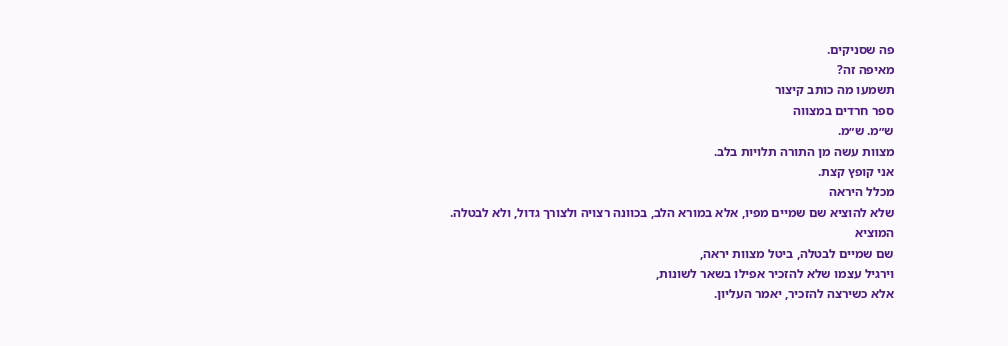פה שסניקים.
מאיפה זה?
תשמעו מה כותב קיצור
ספר חרדים במצווה
ש״מ. ש״מ.
מצוות עשה מן התורה תלויות בלב.
אני קופץ קצת.
מכלל היראה
שלא להוציא שם שמיים מפיו, אלא במורא הלב, בכוונה רצויה ולצורך גדול, ולא לבטלה.
המוציא
שם שמיים לבטלה, ביטל מצוות יראה,
וירגיל עצמו שלא להזכיר אפילו בשאר לשונות,
אלא כשירצה להזכיר, יאמר העליון.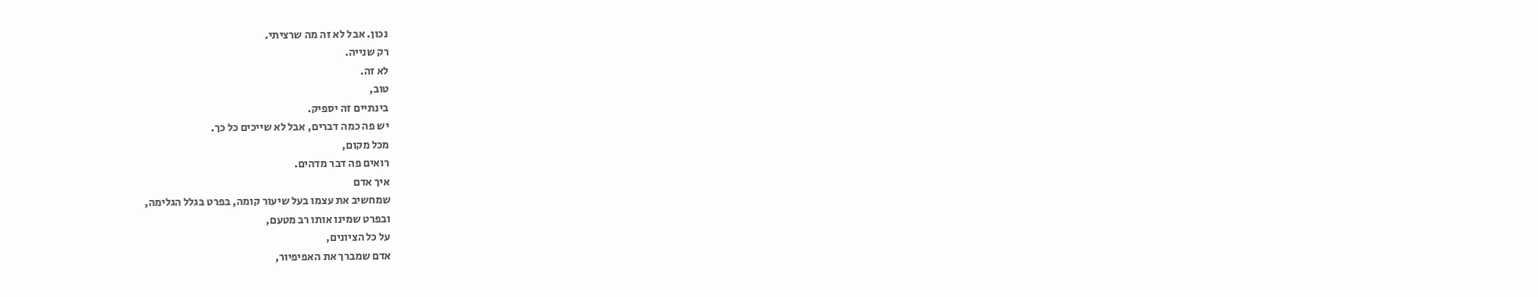נכון. אבל לא זה מה שרציתי.
רק שנייה.
לא זה.
טוב,
בינתיים זה יספיק.
יש פה כמה דברים, אבל לא שייכים כל כך.
מכל מקום,
רואים פה דבר מדהים.
איך אדם
שמחשיב את עצמו בעל שיעור קומה, בפרט בגלל הגלימה,
ובפרט שמינו אותו רב מטעם,
על כל הציונים,
אדם שמברך את האפיפיור,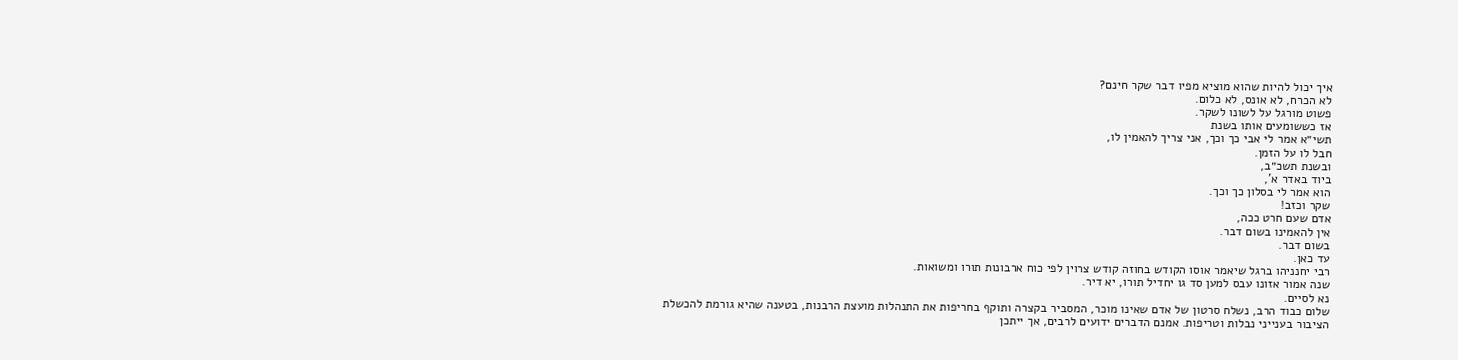איך יכול להיות שהוא מוציא מפיו דבר שקר חינם?
לא הכרח, לא אונס, לא כלום.
פשוט מורגל על לשונו לשקר.
אז כששומעים אותו בשנת
תשי״א אמר לי אבי כך וכך, אני צריך להאמין לו,
חבל לו על הזמן.
ובשנת תשכ״ב,
ביוד באדר א',
הוא אמר לי בסלון כך וכך.
שקר וכזב!
אדם שעם חרט ככה,
אין להאמינו בשום דבר.
בשום דבר.
עד כאן.
רבי יחנניהו ברגל שיאמר אוסו הקודש בחוזה קודש צרוין לפי כוח ארבונות תורו ומשואות.
שנה אמור אזונו עבס למען סד גו יחדיל תורו, יא דיר.
נא לסיים.
שלום כבוד הרב, נשלח סרטון של אדם שאינו מוכר, המסביר בקצרה ותוקף בחריפות את התנהלות מועצת הרבנות, בטענה שהיא גורמת להכשלת הציבור בענייני נבלות וטריפות. אמנם הדברים ידועים לרבים, אך ייתכן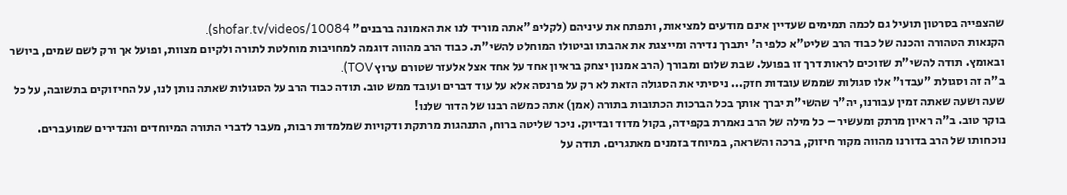שהצפייה בסרטון תועיל גם לכמה תמימים שעדיין אינם מודעים למציאות, ותפתח את עיניהם (לקליפ "אתה מוריד לנו את האמונה ברבנים" shofar.tv/videos/10084).
הקנאות הטהורה והכנה של כבוד הרב שליט"א כלפי ה' יתברך נדירה ומייצגת את אהבתו וביטולו המוחלט להשי"ת. כבוד הרב מהווה דוגמה למחויבות מוחלטת לתורה ולקיום מצוות, ופועל אך ורק לשם שמים, ביושר ובאומץ. תודה להשי"ת שזוכים לראות דרך זו בפועל. שבת שלום ומבורך (הרב אמנון יצחק בראיון אחד על אחד אצל אלעזר שטורם ערוץ TOV).
ב"ה זה וסגולת "עבדו" אלו סגולות שממש עובדות חזק... ניסיתי את הסגולה הזאת לא רק על פרנסה אלא על עוד דברים ועובד ממש טוב. תודה כבוד הרב על הסגולות שאתה נותן לנו, על החיזוקים בתשובה, על כל שעה ושעה שאתה זמין עבורנו, יה"ר שהשי"ת יברך אותך בכל הברכות הכתובות בתורה (אמן) אתה כמשה רבנו של הדור שלנו!
בוקר טוב. ב"ה ראיון מרתק ומעשיר – כל מילה של הרב נאמרת בקפידה, בקול מדוד ובדיוק. ניכר שליטה ברוח, התנהגות מרתקת ודקויות שמלמדות רבות, מעבר לדברי התורה המיוחדים והנדירים שמועברים. נוכחותו של הרב בדורנו מהווה מקור חיזוק, ברכה והשראה, במיוחד בזמנים מאתגרים. תודה על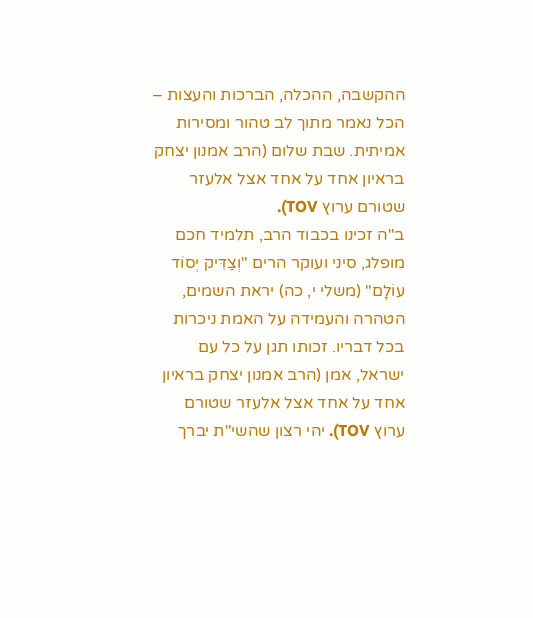ההקשבה, ההכלה, הברכות והעצות – הכל נאמר מתוך לב טהור ומסירות אמיתית. שבת שלום (הרב אמנון יצחק בראיון אחד על אחד אצל אלעזר שטורם ערוץ TOV).
ב"ה זכינו בכבוד הרב, תלמיד חכם מופלג, סיני ועוקר הרים "וְצַדִּיק יְסוֹד עוֹלָם" (משלי י, כה) יראת השמים, הטהרה והעמידה על האמת ניכרות בכל דבריו. זכותו תגן על כל עם ישראל, אמן (הרב אמנון יצחק בראיון אחד על אחד אצל אלעזר שטורם ערוץ TOV). יהי רצון שהשי"ת יברך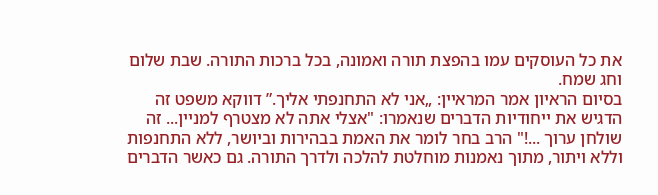את כל העוסקים עמו בהפצת תורה ואמונה, בכל ברכות התורה. שבת שלום וחג שמח.
בסיום הראיון אמר המראיין: „אני לא התחנפתי אליך.” דווקא משפט זה הדגיש את ייחודיות הדברים שנאמרו: "אצלי אתה לא מצטרף למניין... זה שולחן ערוך ...!" הרב בחר לומר את האמת בבהירות וביושר, ללא התחנפות וללא ויתור, מתוך נאמנות מוחלטת להלכה ולדרך התורה. גם כאשר הדברים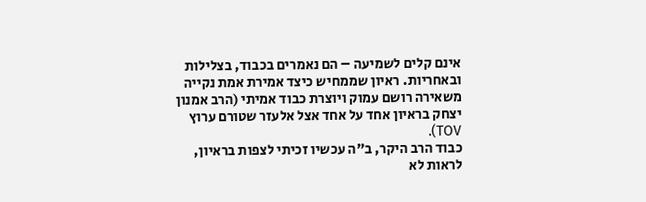אינם קלים לשמיעה – הם נאמרים בכבוד, בצלילות ובאחריות. ראיון שממחיש כיצד אמירת אמת נקייה משאירה רושם עמוק ויוצרת כבוד אמיתי (הרב אמנון יצחק בראיון אחד על אחד אצל אלעזר שטורם ערוץ TOV).
כבוד הרב היקר, ב"ה עכשיו זכיתי לצפות בראיון, לראות לא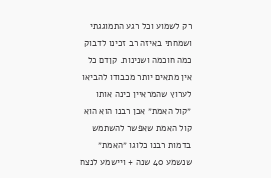רק לשמוע וכל רגע התמוגגתי ושמחתי באיזה רב זכינו לדבוק כמה חוכמה ושנינות. קןדם כל אין מתאים יותר מכבודו להביאו לערוץ שהמראיין כינה אותו ״קול האמת״ אכן רבנו הוא הוא קול האמת שאפשר להשתמש בדמות רבנו כלוגו ״האמת״ שנשמע 40 שנה + ויישמע לנצח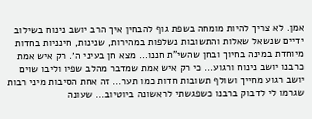אמן. לא צריך להיות מומחה בשפת גוף להבחין איך הרב יושב נינוח בשילוב ידיים שנשאל שאלות והתשובות נשלפות במהירות, שנינות, חינניות בחדות מיוחדת במינה בחיוך ובחן שהשי"ת חננו… מצא חן בעיני ה׳. רק איש אמת כרבנו יושב נינוח ורגוע… כי רק איש אמת שמדבר מהלב שפיו וליבו שוים יושב רגוע מחייך ושולף תשובות חדות כמו תער... זה אחת הסיבות מיני רבות שגרמו לי לדבוק ברבנו כשפגשתי לראשונה ביוטיוב… שעונה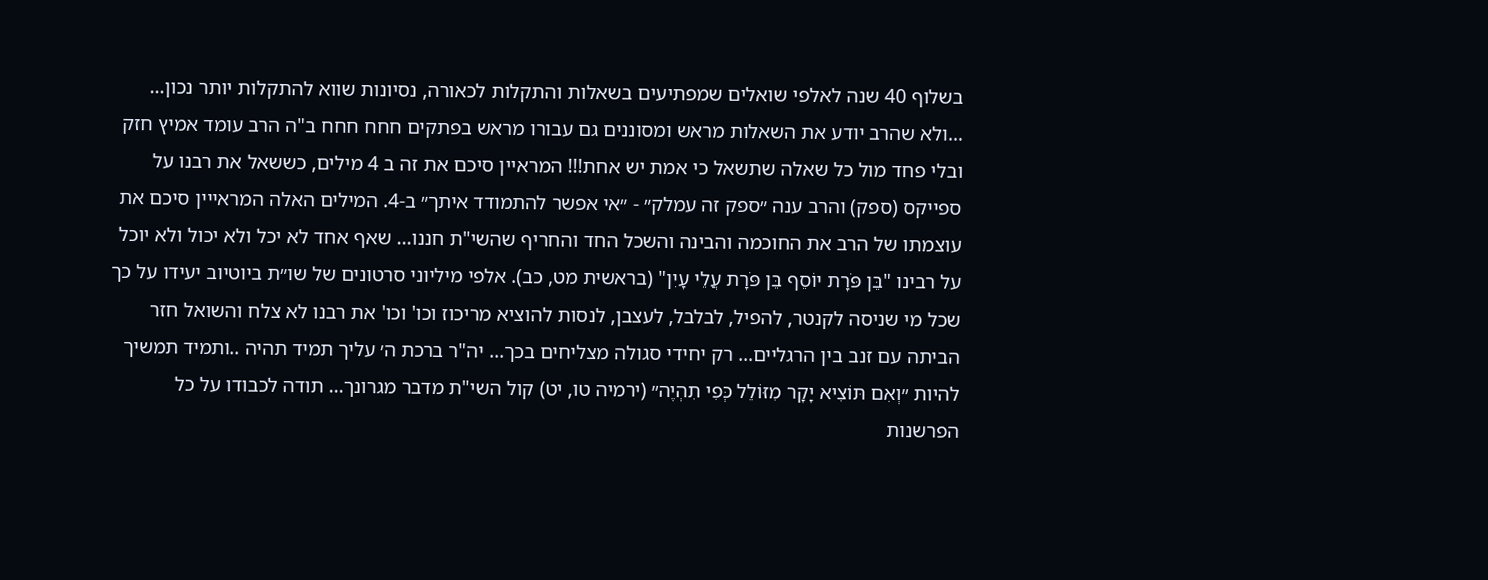בשלוף 40 שנה לאלפי שואלים שמפתיעים בשאלות והתקלות לכאורה, נסיונות שווא להתקלות יותר נכון… …ולא שהרב יודע את השאלות מראש ומסוננים גם עבורו מראש בפתקים חחח חחח ב"ה הרב עומד אמיץ חזק ובלי פחד מול כל שאלה שתשאל כי אמת יש אחת!!! המראיין סיכם את זה ב 4 מילים, כששאל את רבנו על ספייקס (ספק) והרב ענה ״ספק זה עמלק״ - ״אי אפשר להתמודד איתך״ ב-4. המילים האלה המראייין סיכם את עוצמתו של הרב את החוכמה והבינה והשכל החד והחריף שהשי"ת חננו... שאף אחד לא יכל ולא יכול ולא יוכל על רבינו "בֵּן פֹּרָת יוֹסֵף בֵּן פֹּרָת עֲלֵי עָיִן" (בראשית מט, כב). אלפי מיליוני סרטונים של שו״ת ביוטיוב יעידו על כך שכל מי שניסה לקנטר, להפיל, לבלבל, לעצבן, לנסות להוציא מריכוז וכו' וכו' את רבנו לא צלח והשואל חזר הביתה עם זנב בין הרגליים… רק יחידי סגולה מצליחים בכך... יה"ר ברכת ה׳ עליך תמיד תהיה ..ותמיד תמשיך להיות ״וְאִם תּוֹצִיא יָקָר מִזּוֹלֵל כְּפִי תִהְיֶה״ (ירמיה טו, יט) קול השי"ת מדבר מגרונך... תודה לכבודו על כל הפרשנות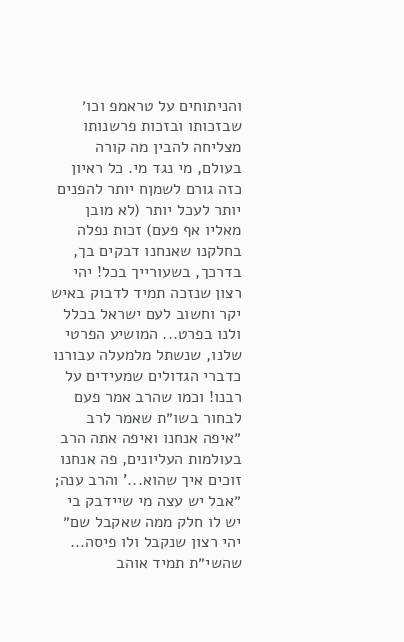והניתוחים על טראמפ וכו׳ שבזכותו ובזכות פרשנותו מצליחה להבין מה קורה בעולם, מי נגד מי. כל ראיון כזה גורם לשמןח יותר להפנים יותר לעכל יותר (לא מובן מאליו אף פעם) זכות נפלה בחלקנו שאנחנו דבקים בך, בדרכך, בשעורייך בכל! יהי רצון שנזכה תמיד לדבוק באיש יקר וחשוב לעם ישראל בכלל ולנו בפרט... המושיע הפרטי שלנו, שנשתל מלמעלה עבורנו כדברי הגדולים שמעידים על רבנו! וכמו שהרב אמר פעם לבחור בשו״ת שאמר לרב ״איפה אנחנו ואיפה אתה הרב בעולמות העליונים, פה אנחנו זוכים איך שהוא...' והרב ענה; ״אבל יש עצה מי שיידבק בי יש לו חלק ממה שאקבל שם״ יהי רצון שנקבל ולו פיסה... שהשי״ת תמיד אוהב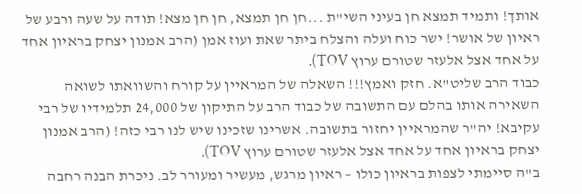אותך! ותמיד תמצא חן בעיני השי"ת ...חן חן תמצא, חן חן מצא! תודה על שעה ורבע של ראיון של אושר! ישר כוח ועלה והצלח ביתר שאת ועוז אמן (הרב אמנון יצחק בראיון אחד על אחד אצל אלעזר שטורם ערוץ TOV).
כבוד הרב שליט"א. חזק ואמץ!!! השאלה של המראיין על קורח והשוואתו לשואה השאירה אותו בהלם עם התשובה של כבוד הרב על התיקון של 24,000 תלמידיו של רבי עקיבא! יה"ר שהמראיין יחזור בתשובה. אשרינו שזכינו שיש לנו רבי כזה! (הרב אמנון יצחק בראיון אחד על אחד אצל אלעזר שטורם ערוץ TOV).
ב"ה סיימתי לצפות בראיון כולו – ראיון מרגש, מעשיר ומעורר לב. ניכרת הבנה רחבה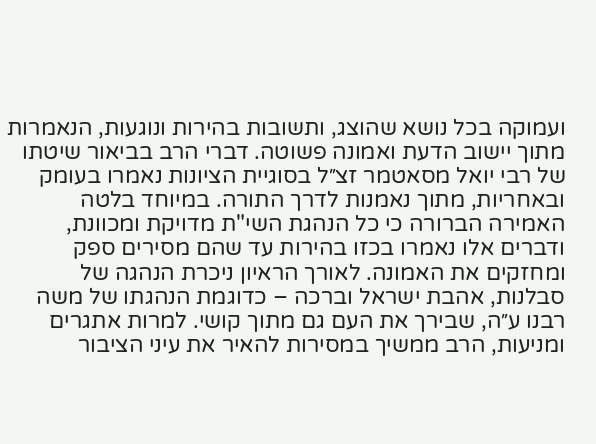ועמוקה בכל נושא שהוצג, ותשובות בהירות ונוגעות, הנאמרות מתוך יישוב הדעת ואמונה פשוטה. דברי הרב בביאור שיטתו של רבי יואל מסאטמר זצ״ל בסוגיית הציונות נאמרו בעומק ובאחריות, מתוך נאמנות לדרך התורה. במיוחד בלטה האמירה הברורה כי כל הנהגת השי"ת מדויקת ומכוונת, ודברים אלו נאמרו בכזו בהירות עד שהם מסירים ספק ומחזקים את האמונה. לאורך הראיון ניכרת הנהגה של סבלנות, אהבת ישראל וברכה – כדוגמת הנהגתו של משה רבנו ע״ה, שבירך את העם גם מתוך קושי. למרות אתגרים ומניעות, הרב ממשיך במסירות להאיר את עיני הציבור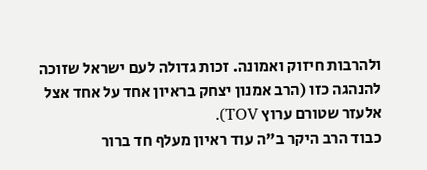ולהרבות חיזוק ואמונה. זכות גדולה לעם ישראל שזוכה להנהגה כזו (הרב אמנון יצחק בראיון אחד על אחד אצל אלעזר שטורם ערוץ TOV).
כבוד הרב היקר ב"ה עוד ראיון מעלף חד ברור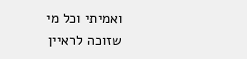ואמיתי וכל מי שזוכה לראיין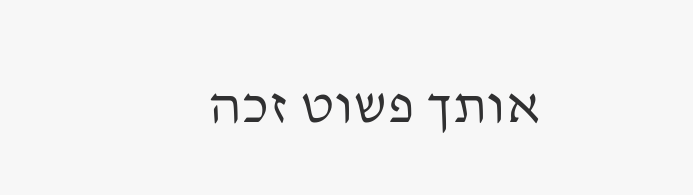אותך פשוט זכה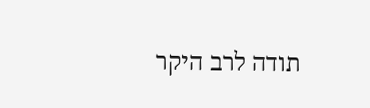תודה לרב היקר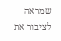שמראה לציבור את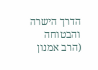הדרך הישרה והבטוחה (הרב אמנון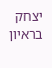יצחק בראיון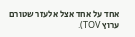אחד על אחד אצל אלעזר שטורם ערוץ TOV).